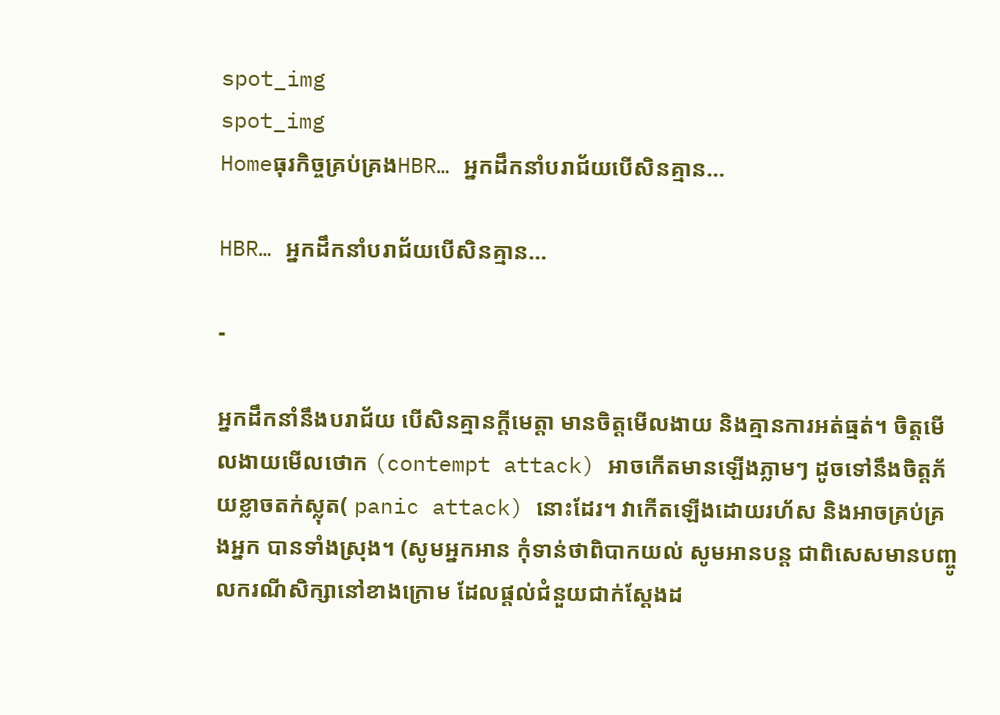spot_img
spot_img
Homeធុរកិច្ចគ្រប់គ្រងHBR… អ្នកដឹកនាំបរាជ័យបើសិនគ្មាន…

HBR… អ្នកដឹកនាំបរាជ័យបើសិនគ្មាន…

-

អ្នកដឹកនាំនឹងបរាជ័យ បើសិនគ្មានក្តីមេត្តា មានចិត្តមើលងាយ និងគ្មានការអត់ធ្មត់។ ចិត្តមើលងាយមើលថោក (contempt attack) អាចកើតមានឡើងភ្លាមៗ ដូចទៅនឹងចិត្តភ័យខ្លាចតក់ស្លុត( panic attack) នោះដែរ។ វាកើតឡើងដោយរហ័ស និងអាចគ្រប់គ្រងអ្នក បានទាំងស្រុង។ (សូមអ្នកអាន កុំទាន់ថាពិបាកយល់ សូមអានបន្ត ជាពិសេសមានបញ្ចូលករណីសិក្សានៅខាងក្រោម ដែលផ្តល់ជំនួយជាក់ស្តែងដ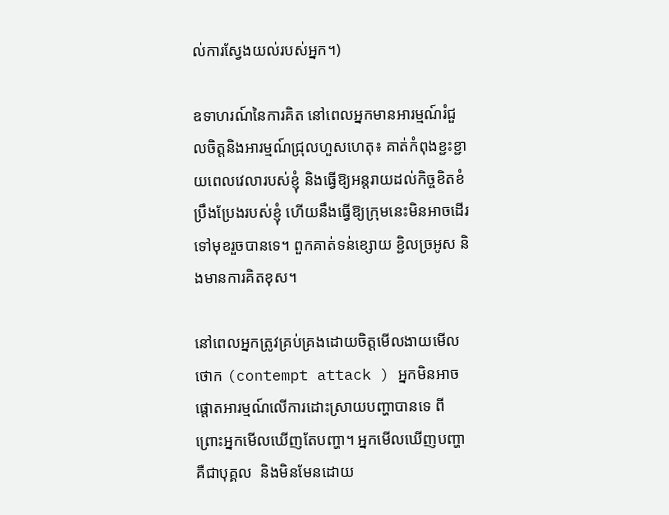ល់ការស្វែងយល់របស់អ្នក។)

ឧទាហរណ៍នៃការគិត នៅពេលអ្នកមានអារម្មណ៍រំជួលចិត្តនិងអារម្មណ៍ជ្រុលហួសហេតុ៖ គាត់កំពុងខ្ជះខ្ជាយពេលវេលារបស់ខ្ញុំ និងធ្វើឱ្យអន្តរាយដល់កិច្ចខិតខំប្រឹងប្រែងរបស់ខ្ញុំ ហើយនឹងធ្វើឱ្យក្រុមនេះមិនអាចដើរទៅមុខរួចបានទេ។ ពួកគាត់ទន់ខ្សោយ ខ្ជិលច្រអូស និងមានការគិតខុស។

នៅពេលអ្នកត្រូវគ្រប់គ្រងដោយចិត្តមើលងាយមើលថោក (contempt attack ) អ្នកមិនអាចផ្តោតអារម្មណ៍លើការដោះស្រាយបញ្ហាបានទេ ពីព្រោះអ្នកមើលឃើញតែបញ្ហា។ អ្នកមើលឃើញបញ្ហាគឺជាបុគ្គល  និងមិនមែនដោយ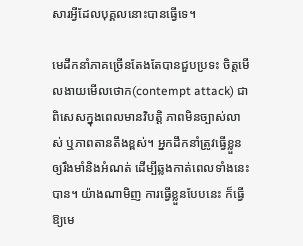សារអ្វីដែលបុគ្គលនោះបានធ្វើទេ។

មេដឹកនាំភាគច្រើនតែងតែបានជួបប្រទះ ចិត្តមើលងាយមើលថោក(contempt attack) ជាពិសេសក្នុងពេលមានវិបត្តិ ភាពមិនច្បាស់លាស់ ឬភាពតានតឹងខ្ពស់។ អ្នកដឹកនាំត្រូវធ្វើខ្លួនឲ្យរឹងមាំនិងអំណត់ ដើម្បីឆ្លងកាត់ពេលទាំងនេះបាន។ យ៉ាងណាមិញ ការធ្វើខ្លួនបែបនេះ ក៏ធ្វើឱ្យមេ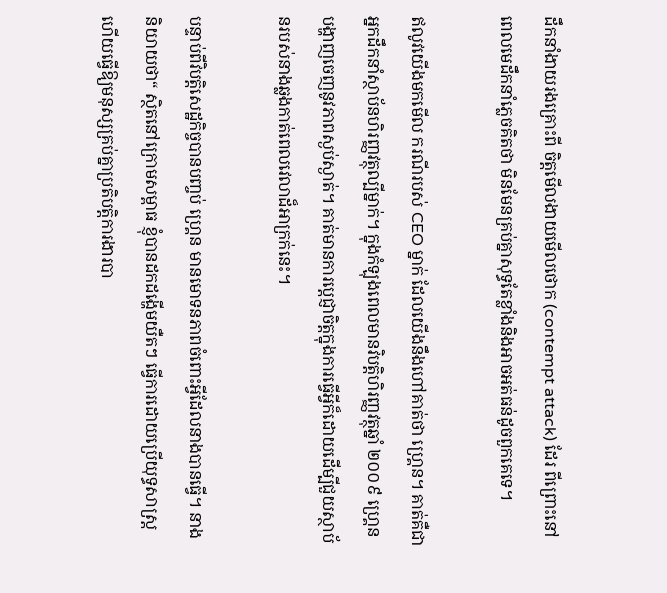ដឹកនាំងាយរងគ្រោះពី ចិត្តមើលងាយមើលថោក (contempt attack) ដែរ ពីព្រោះនៅពេលមេដឹកនាំភ្លេចគិតថា មិនមែនគ្រប់គ្នាសុទ្ធតែខ្លាំងនិងអាចអត់ធន់ដូចពួកគេទេ។

ឥលូវយើងមកមើល ករណីរបស់ CEO ម្នាក់ ដែលយើងនឹងហៅគាត់ថា ហ្គ្រេន។ គាត់គឺជាអ្នកដឹកនាំស្ថាប័នហិរញ្ញវត្ថុល្បីម្នាក់។ ក្នុងកំឡុងពេលមានវិបត្តិហិរញ្ញវត្ថុឆ្នាំ ២០០៩ ហ្គ្រេនបង្ហាញចេញនូវភាពស្ងប់ស្ងាត់។ គាត់មានការប្តេជ្ញាចិត្តក្នុងការធ្វើអ្វីក៏ដោយដើម្បីជួយស្ថាប័នរបស់នាងឆ្លងកាត់ពេលវេលាដ៏អាក្រក់នេះ។

បន្ទាប់ពីវិបត្តិសេដ្ឋកិច្ចបានបញ្ចប់ ហ្គ្រេន មានមោទនភាពចំពោះអ្វីដែលនាងបានធ្វើ។ នាងនិយាយថា“ ស្ថិតនៅក្រោមសម្ពាធ ខ្ញុំបានដកដង្ហើមយឺតៗ ធ្វើការដោយប្រើយុទ្ធសាស្រ្ត ហើយធ្វើឱ្យមនុស្សគ្រប់គ្នាប្រតិបត្តិការងារបា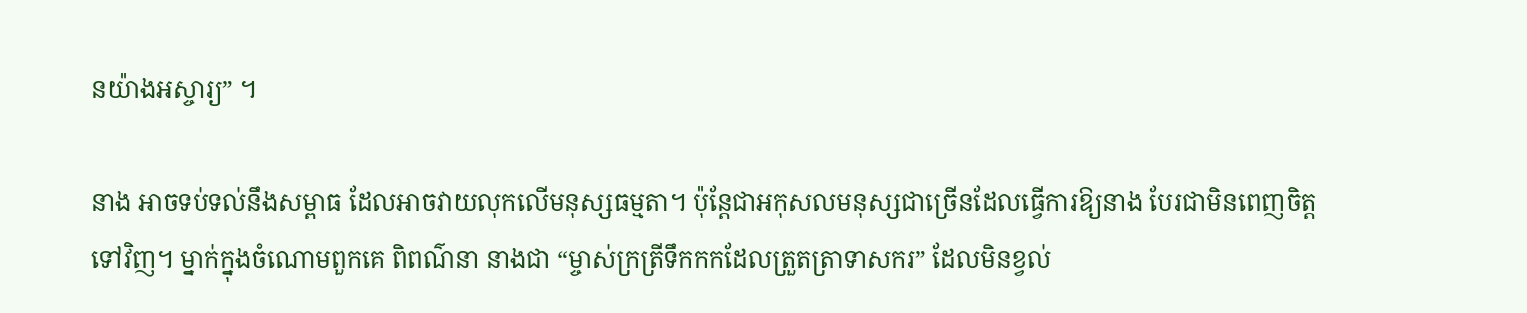នយ៉ាងអស្ចារ្យ” ។

នាង អាចទប់ទល់នឹងសម្ពាធ ដែលអាចវាយលុកលើមនុស្សធម្មតា។ ប៉ុន្តែជាអកុសលមនុស្សជាច្រើនដែលធ្វើការឱ្យនាង បែរជាមិនពេញចិត្តទៅវិញ។ ម្នាក់ក្នុងចំណោមពួកគេ ពិពណ៌នា នាងជា “ម្ចាស់ក្រត្រីទឹកកកដែលត្រួតត្រាទាសករ” ដែលមិនខ្វល់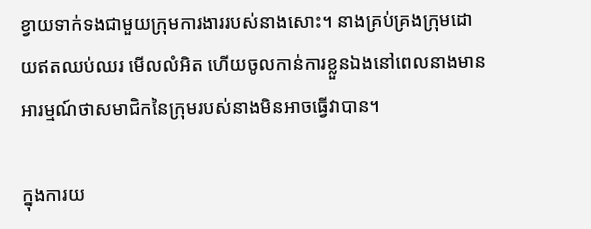ខ្វាយទាក់ទងជាមួយក្រុមការងាររបស់នាងសោះ។ នាងគ្រប់គ្រងក្រុមដោយឥតឈប់ឈរ មើលលំអិត ហើយចូលកាន់ការខ្លួនឯងនៅពេលនាងមានអារម្មណ៍ថាសមាជិកនៃក្រុមរបស់នាងមិនអាចធ្វើវាបាន។

ក្នុងការយ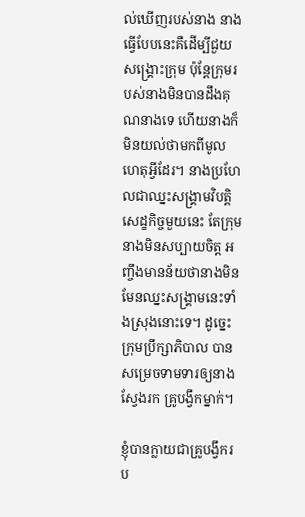ល់ឃើញរបស់នាង នាងធ្វើបែបនេះគឺដើម្បីជួយសង្រ្គោះក្រុម ប៉ុន្តែក្រុមរបស់នាងមិនបានដឹងគុណនាងទេ ហើយនាងក៏មិនយល់ថាមកពីមូលហេតុអ្វីដែរ។ នាងប្រហែលជាឈ្នះសង្រ្គាមវិបត្តិសេដ្ខកិច្ចមួយនេះ តែក្រុមនាងមិនសប្បាយចិត្ត អញ្ចឹងមានន័យថានាងមិនមែនឈ្នះសង្រ្គាមនេះទាំងស្រុងនោះទេ។ ដូច្នេះក្រុមប្រឹក្សាភិបាល បានសម្រេចទាមទារឲ្យនាង ស្វែងរក គ្រូបង្វឹកម្នាក់។

ខ្ញុំបានក្លាយជាគ្រូបង្វឹករប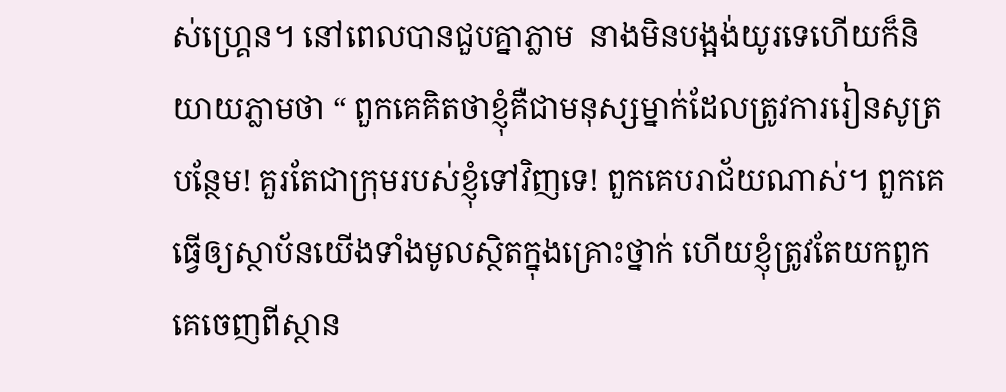ស់ហ្រ្គេន។ នៅពេលបានជួបគ្នាភ្លាម  នាងមិនបង្អង់យូរទេហើយក៏និយាយភ្លាមថា “ ពួកគេគិតថាខ្ញុំគឺជាមនុស្សម្នាក់ដែលត្រូវការរៀនសូត្របន្ថែម! គួរតែជាក្រុមរបស់ខ្ញុំទៅវិញទេ! ពួកគេបរាជ័យណាស់។ ពួកគេធ្វើឲ្យស្ថាប័នយើងទាំងមូលស្ថិតក្នុងគ្រោះថ្នាក់ ហើយខ្ញុំត្រូវតែយកពួកគេចេញពីស្ថាន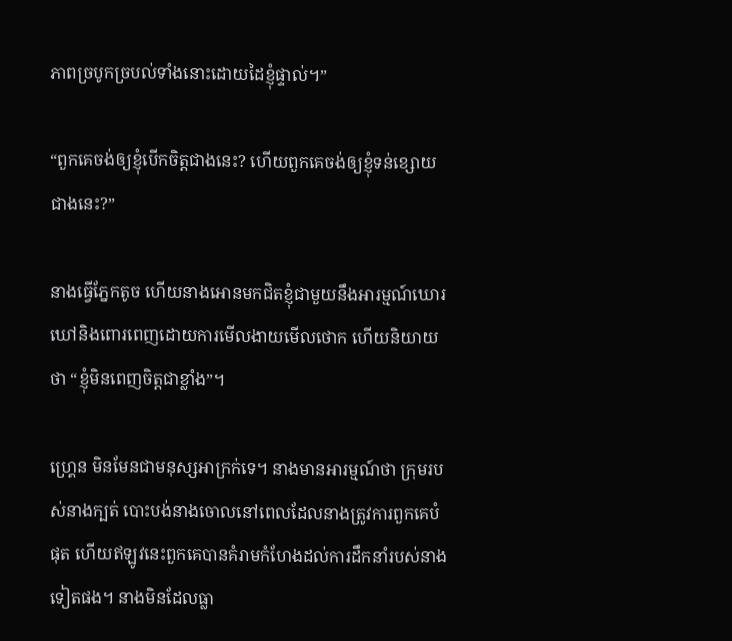ភាពច្របូកច្របល់ទាំងនោះដោយដៃខ្ញុំផ្ទាល់។”

“ពួកគេចង់ឲ្យខ្ញុំបើកចិត្តជាងនេះ? ហើយពួកគេចង់ឲ្យខ្ញុំទន់ខ្សោយជាងនេះ?”

នាងធ្វើភ្នែកតូច ហើយនាងអោនមកជិតខ្ញុំជាមួយនឹងអារម្មណ៍ឃោរឃៅនិងពោរពេញដោយការមើលងាយមើលថោក ហើយនិយាយថា “ខ្ញុំមិនពេញចិត្តជាខ្លាំង”។

ហ្រ្គេន មិនមែនជាមនុស្សអាក្រក់ទេ។ នាងមានអារម្មណ៍ថា ក្រុមរបស់នាងក្បត់ បោះបង់នាងចោលនៅពេលដែលនាងត្រូវការពួកគេបំផុត ហើយឥឡូវនេះពួកគេបានគំរាមកំហែងដល់ការដឹកនាំរបស់នាងទៀតផង។ នាងមិនដែលធ្លា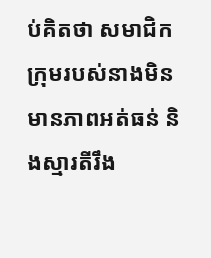ប់គិតថា សមាជិកក្រុមរបស់នាងមិនមានភាពអត់ធន់ និងស្មារតីរឹង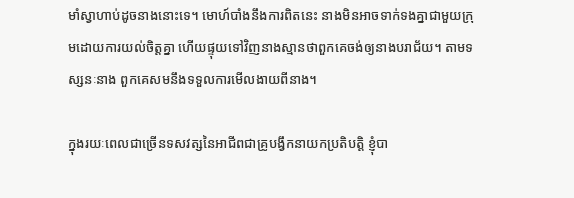មាំស្វាហាប់ដូចនាងនោះទេ។ មោហ៍បាំងនឹងការពិតនេះ នាងមិនអាចទាក់ទងគ្នាជាមួយក្រុមដោយការយល់ចិត្តគ្នា ហើយផ្ទុយទៅវិញនាងស្មានថាពួកគេចង់ឲ្យនាងបរាជ័យ។ តាមទស្សនៈនាង ពួកគេសមនឹងទទួលការមើលងាយពីនាង។

ក្នុងរយៈពេលជាច្រើនទសវត្សនៃអាជីពជាគ្រូបង្វឹកនាយកប្រតិបត្តិ ខ្ញុំបា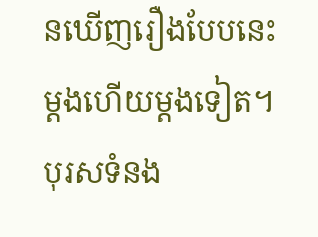នឃើញរឿងបែបនេះម្តងហើយម្តងទៀត។ បុរសទំនង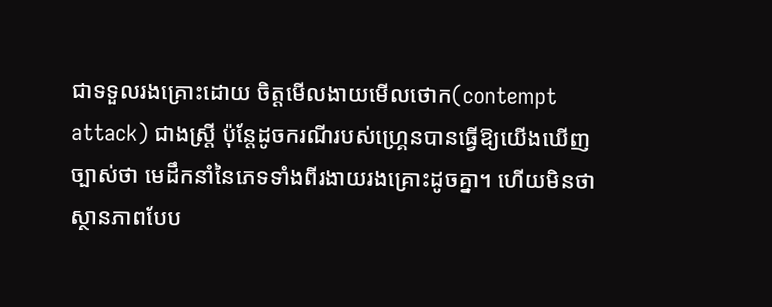ជាទទួលរងគ្រោះដោយ ចិត្តមើលងាយមើលថោក(contempt attack) ជាងស្ត្រី ប៉ុន្តែដូចករណីរបស់ហ្រ្គេនបានធ្វើឱ្យយើងឃើញច្បាស់ថា មេដឹកនាំនៃភេទទាំងពីរងាយរងគ្រោះដូចគ្នា។ ហើយមិនថាស្ថានភាពបែប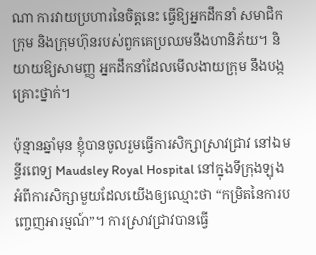ណា ការវាយប្រហារនៃចិត្តនេះ ធ្វើឱ្យអ្នកដឹកនាំ សមាជិកក្រុម និងក្រុមហ៊ុនរបស់ពួកគេប្រឈមនឹងហានិភ័យ។ និយាយឱ្យសាមញ្ញ អ្នកដឹកនាំដែលមើលងាយក្រុម នឹងបង្កគ្រោះថ្នាក់។

ប៉ុន្មានឆ្នាំមុន ខ្ញុំបានចូលរួមធ្វើការសិក្សាស្រាវជ្រាវ នៅឯមន្ទីរពេទ្យ Maudsley Royal Hospital នៅក្នុងទីក្រុងឡុង អំពីការសិក្សាមួយដែលយើងឲ្យឈ្មោះថា “កម្រិតនៃការបញ្ចេញអារម្មណ៍”។ ការស្រាវជ្រាវបានធ្វើ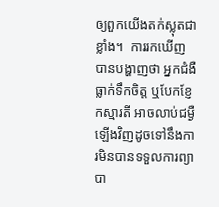ឲ្យពួកយើងតក់ស្លុតជាខ្លាំង។  ការរកឃើញបានបង្ហាញថា អ្នកជំងឺធ្លាក់ទឹកចិត្ត ឬបែកខ្ញែកស្មារតី អាចលាប់ជម្ងឺឡើងវិញដូចទៅនឹងការមិនបានទទួលការព្យាបា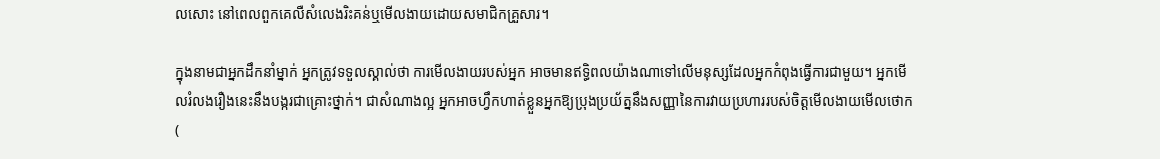លសោះ នៅពេលពួកគេលឺសំលេងរិះគន់ឬមើលងាយដោយសមាជិកគ្រួសារ។

ក្នុងនាមជាអ្នកដឹកនាំម្នាក់ អ្នកត្រូវទទួលស្គាល់ថា ការមើលងាយរបស់អ្នក អាចមានឥទ្ធិពលយ៉ាងណាទៅលើមនុស្សដែលអ្នកកំពុងធ្វើការជាមួយ។ អ្នកមើលរំលងរឿងនេះនឹងបង្ករជាគ្រោះថ្នាក់។ ជាសំណាងល្អ អ្នកអាចហ្វឹកហាត់ខ្លួនអ្នកឱ្យប្រុងប្រយ័ត្ននឹងសញ្ញានៃការវាយប្រហាររបស់ចិត្តមើលងាយមើលថោក (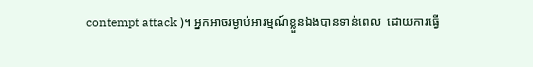contempt attack )។ អ្នកអាចរម្ងាប់អារម្មណ៍ខ្លួនឯងបានទាន់ពេល  ដោយការធ្វើ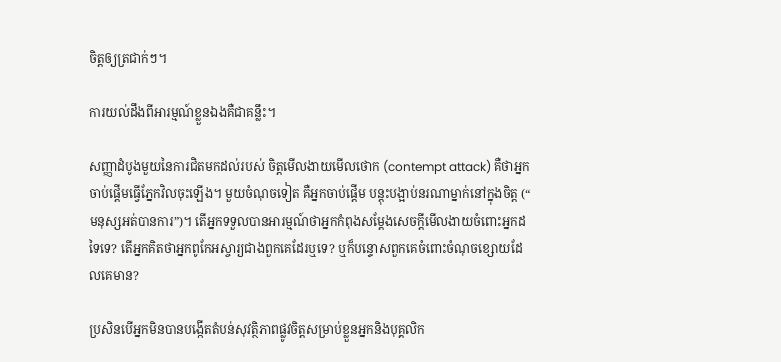ចិត្តឲ្យត្រជាក់ៗ។

ការយល់ដឹងពីអារម្មណ៍ខ្លួនឯងគឺជាគន្លឹះ។

សញ្ញាដំបូងមួយនៃការជិតមកដល់របស់ ចិត្តមើលងាយមើលថោក (contempt attack) គឺថាអ្នកចាប់ផ្តើមធ្វើភ្នែកវិលចុះឡើង។ មួយចំណុចទៀត គឺអ្នកចាប់ផ្តើម បន្តុះបង្អាប់នរណាម្នាក់នៅក្នុងចិត្ត (“ មនុស្សអត់បានការ”)។ តើអ្នកទទួលបានអារម្មណ៍ថាអ្នកកំពុងសម្តែងសេចក្តីមើលងាយចំពោះអ្នកដទៃទេ? តើអ្នកគិតថាអ្នកពូកែអស្ចារ្យជាងពួកគេដែរឬទេ? ឬក៏បន្ទោសពួកគេចំពោះចំណុចខ្សោយដែលគេមាន?

ប្រសិនបើអ្នកមិនបានបង្កើតតំបន់សុវត្ថិភាពផ្លូវចិត្តសម្រាប់ខ្លួនអ្នកនិងបុគ្គលិក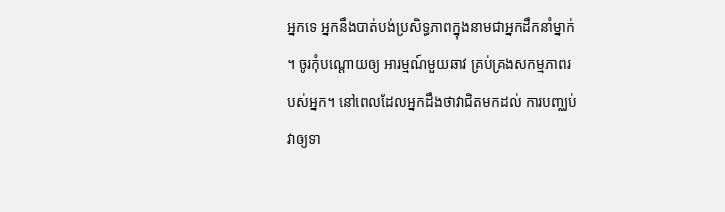អ្នកទេ អ្នកនឹងបាត់បង់ប្រសិទ្ធភាពក្នុងនាមជាអ្នកដឹកនាំម្នាក់។ ចូរកុំបណ្តោយឲ្យ អារម្មណ៍មួយឆាវ គ្រប់គ្រងសកម្មភាពរបស់អ្នក។ នៅពេលដែលអ្នកដឹងថាវាជិតមកដល់ ការបញ្ឈប់វាឲ្យទា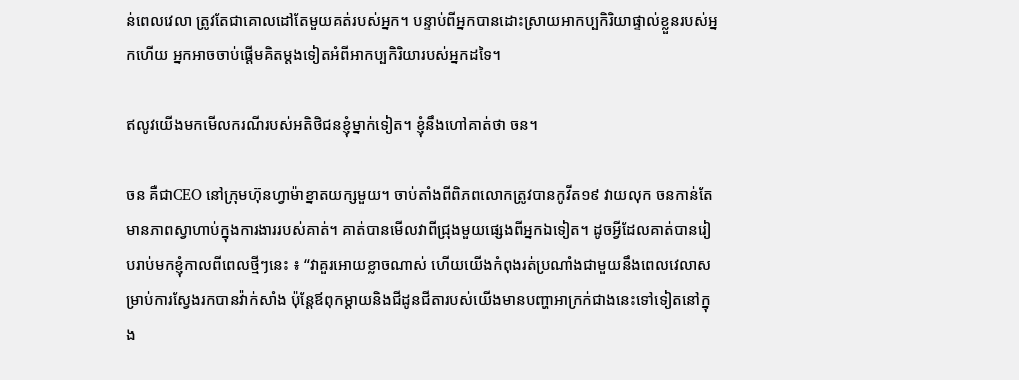ន់ពេលវេលា ត្រូវតែជាគោលដៅតែមួយគត់របស់អ្នក។ បន្ទាប់ពីអ្នកបានដោះស្រាយអាកប្បកិរិយាផ្ទាល់ខ្លួនរបស់អ្នកហើយ អ្នកអាចចាប់ផ្តើមគិតម្តងទៀតអំពីអាកប្បកិរិយារបស់អ្នកដទៃ។

ឥលូវយើងមកមើលករណីរបស់អតិថិជនខ្ញុំម្នាក់ទៀត។ ខ្ញុំនឹងហៅគាត់ថា ចន។

ចន គឺជាCEO នៅក្រុមហ៊ុនហ្វាម៉ាខ្នាតយក្សមួយ។ ចាប់តាំងពីពិភពលោកត្រូវបានកូវីត១៩ វាយលុក ចនកាន់តែមានភាពស្វាហាប់ក្នុងការងាររបស់គាត់។ គាត់បានមើលវាពីជ្រុងមួយផ្សេងពីអ្នកឯទៀត។ ដូចអ្វីដែលគាត់បានរៀបរាប់មកខ្ញុំកាលពីពេលថ្មីៗនេះ ៖ “វាគួរអោយខ្លាចណាស់ ហើយយើងកំពុងរត់ប្រណាំងជាមួយនឹងពេលវេលាសម្រាប់ការស្វែងរកបានវ៉ាក់សាំង ប៉ុន្តែឪពុកម្តាយនិងជីដូនជីតារបស់យើងមានបញ្ហាអាក្រក់ជាងនេះទៅទៀតនៅក្នុង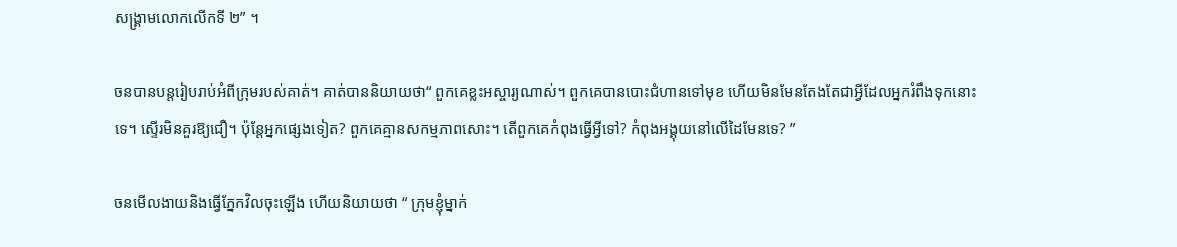សង្គ្រាមលោកលើកទី ២” ។

ចនបានបន្ដរៀបរាប់អំពីក្រុមរបស់គាត់។ គាត់បាននិយាយថា“ ពួកគេខ្លះអស្ចារ្យណាស់។ ពួកគេបានបោះជំហានទៅមុខ ហើយមិនមែនតែងតែជាអ្វីដែលអ្នករំពឹងទុកនោះទេ។ ស្ទើរមិនគួរឱ្យជឿ។ ប៉ុន្តែអ្នកផ្សេងទៀត? ពួកគេគ្មានសកម្មភាពសោះ។ តើពួកគេកំពុងធ្វើអ្វីទៅ? កំពុងអង្គុយនៅលើដៃមែនទេ? ”

ចនមើលងាយនិងធ្វើភ្នែកវិលចុះឡើង ហើយនិយាយថា “ ក្រុមខ្ញុំម្នាក់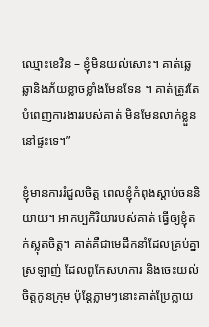ឈ្មោះខេវិន – ខ្ញុំមិនយល់សោះ។ គាត់ឆ្លេឆ្លានិងភ័យខ្លាចខ្លាំងមែនទែន ។ គាត់ត្រូវតែបំពេញការងាររបស់គាត់ មិនមែនលាក់ខ្លួននៅផ្ទះទេ។”

ខ្ញុំមានការរំជួលចិត្ត ពេលខ្ញុំកំពុងស្តាប់ចននិយាយ។ អាកប្បកិរិយារបស់គាត់ ធ្វើឲ្យខ្ញុំតក់ស្លុតចិត្ត។ គាត់គឺជាមេដឹកនាំដែលគ្រប់គ្នាស្រឡាញ់ ដែលពូកែសហការ និងចេះយល់ចិត្តកូនក្រុម ប៉ុន្តែភ្លាមៗនោះគាត់ប្រែក្លាយ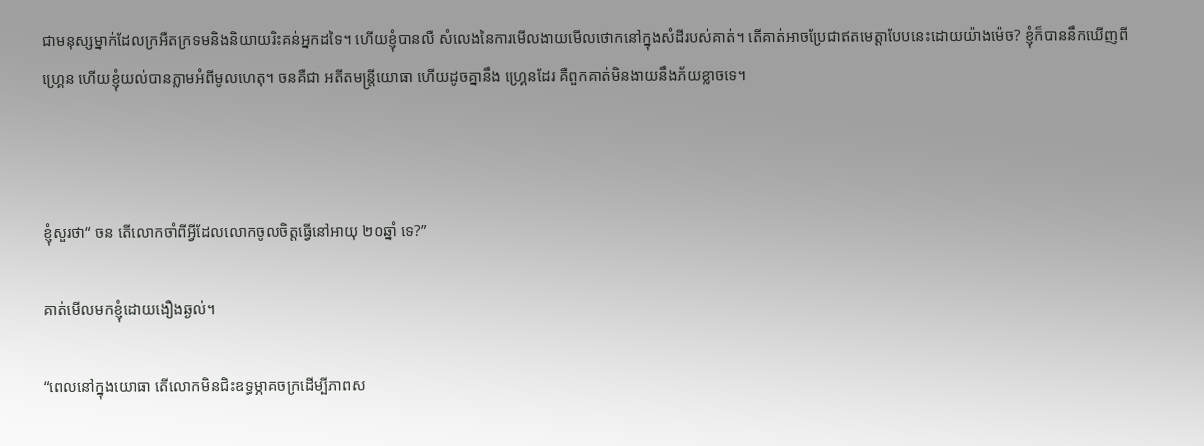ជាមនុស្សម្នាក់ដែលក្រអឺតក្រទមនិងនិយាយរិះគន់អ្នកដទៃ។ ហើយខ្ញុំបានលឺ សំលេងនៃការមើលងាយមើលថោកនៅក្នុងសំដីរបស់គាត់។ តើគាត់អាចប្រែជាឥតមេត្តាបែបនេះដោយយ៉ាងម៉េច? ខ្ញុំក៏បាននឹកឃើញពី ហ្រ្គេន ហើយខ្ញុំយល់បានភ្លាមអំពីមូលហេតុ។ ចនគឺជា អតីតមន្រ្តីយោធា ហើយដូចគ្នានឹង ហ្រ្គេនដែរ គឺពួកគាត់មិនងាយនឹងភ័យខ្លាចទេ។



ខ្ញុំសួរថា“ ចន តើលោកចាំពីអ្វីដែលលោកចូលចិត្តធ្វើនៅអាយុ ២០ឆ្នាំ ទេ?”

គាត់មើលមកខ្ញុំដោយងឿងឆ្ងល់។

“ពេលនៅក្នុងយោធា តើលោកមិនជិះឧទ្ធម្ភាគចក្រដើម្បីភាពស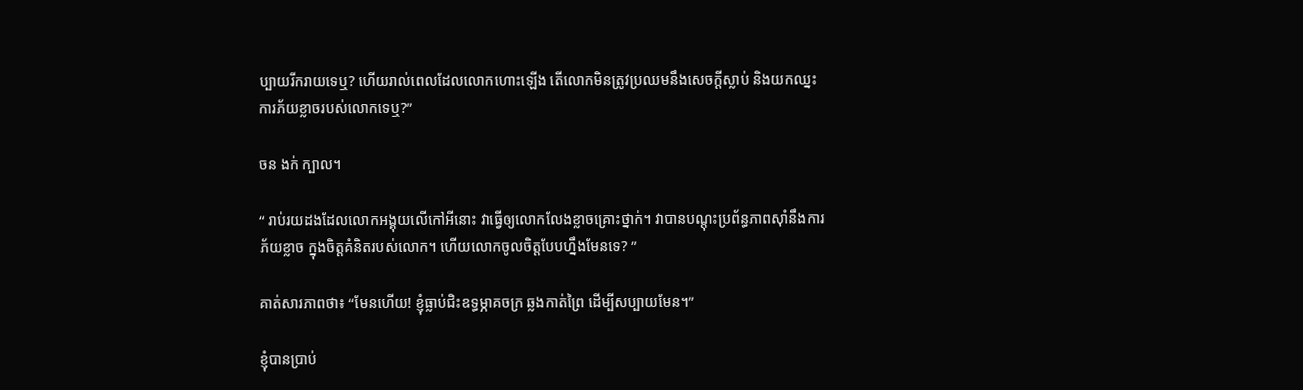ប្បាយរីករាយទេឬ? ហើយរាល់ពេលដែលលោកហោះឡើង តើលោកមិនត្រូវប្រឈមនឹងសេចក្តីស្លាប់ និងយកឈ្នះការភ័យខ្លាចរបស់លោកទេឬ?”

ចន ងក់ ក្បាល។

“ រាប់រយដងដែលលោកអង្គុយលើកៅអីនោះ វាធ្វើឲ្យលោកលែងខ្លាចគ្រោះថ្នាក់។ វាបានបណ្តុះប្រព័ន្ធភាពស៊ាំនឹងការភ័យខ្លាច ក្នុងចិត្តគំនិតរបស់លោក។ ហើយលោកចូលចិត្តបែបហ្នឹងមែនទេ? ”

គាត់សារភាពថា៖ “មែនហើយ! ខ្ញុំធ្លាប់ជិះឧទ្ធម្ភាគចក្រ ឆ្លងកាត់ព្រៃ ដើម្បីសប្បាយមែន។”

ខ្ញុំបានប្រាប់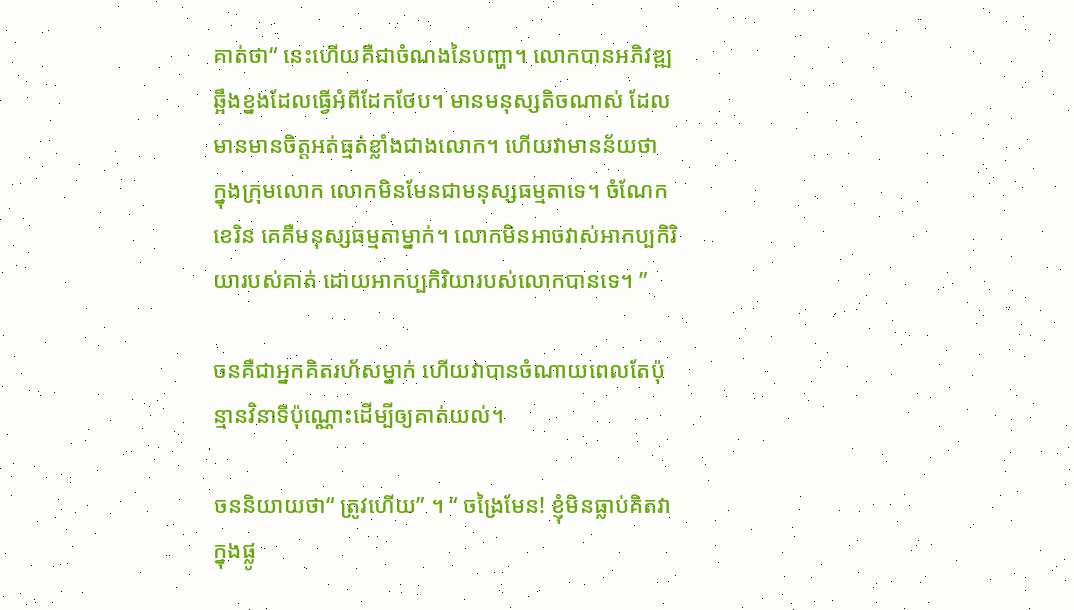គាត់ថា“ នេះហើយគឺជាចំណងនៃបញ្ហា។ លោកបានអភិវឌ្ឍឆ្អឹងខ្នងដែលធ្វើអំពីដែកថែប។ មានមនុស្សតិចណាស់ ដែលមានមានចិត្តអត់ធ្មត់ខ្លាំងជាងលោក។ ហើយវាមានន័យថា ក្នុងក្រុមលោក លោកមិនមែនជាមនុស្សធម្មតាទេ។ ចំណែក ខេរិន គេគឺមនុស្សធម្មតាម្នាក់។ លោកមិនអាចវាស់អាកប្បកិរិយារបស់គាត់ ដោយអាកប្បកិរិយារបស់លោកបានទេ។ ”

ចនគឺជាអ្នកគិតរហ័សម្នាក់ ហើយវាបានចំណាយពេលតែប៉ុន្មានវិនាទីប៉ុណ្ណោះដើម្បីឲ្យគាត់យល់។

ចននិយាយថា“ ត្រូវហើយ” ។ “ ចង្រៃមែន! ខ្ញុំមិនធ្លាប់គិតវាក្នុងផ្លូ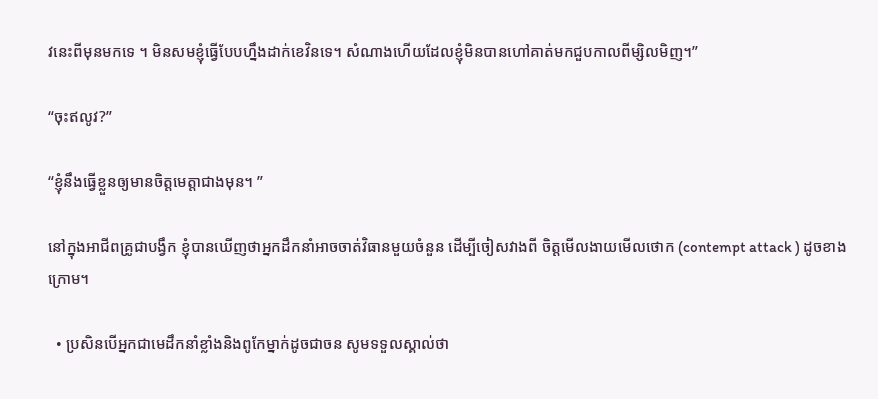វនេះពីមុនមកទេ ។ មិនសមខ្ញុំធ្វើបែបហ្នឹងដាក់ខេវិនទេ។ សំណាងហើយដែលខ្ញុំមិនបានហៅគាត់មកជួបកាលពីម្សិលមិញ។”

“ចុះឥលូវ?”

“ខ្ញុំនឹងធ្វើខ្លួនឲ្យមានចិត្តមេត្តាជាងមុន។ ”

នៅក្នុងអាជីពគ្រូជាបង្វឹក ខ្ញុំបានឃើញថាអ្នកដឹកនាំអាចចាត់វិធានមួយចំនួន ដើម្បីចៀសវាងពី ចិត្តមើលងាយមើលថោក (contempt attack ) ដូចខាងក្រោម។

  • ប្រសិនបើអ្នកជាមេដឹកនាំខ្លាំងនិងពូកែម្នាក់ដូចជាចន សូមទទួលស្គាល់ថា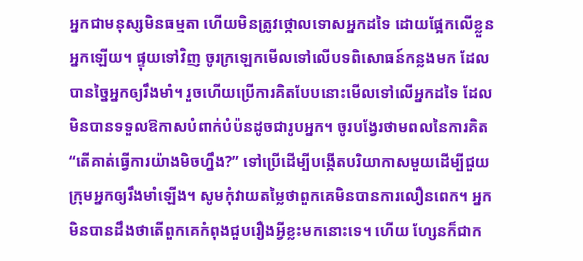អ្នកជាមនុស្សមិនធម្មតា ហើយមិនត្រូវថ្កោលទោសអ្នកដទៃ ដោយផ្អែកលើខ្លួនអ្នកឡើយ។ ផ្ទុយទៅវិញ ចូរក្រឡេកមើលទៅលើបទពិសោធន៍កន្លងមក ដែលបានច្នៃអ្នកឲ្យរឹងមាំ។ រួចហើយប្រើការគិតបែបនោះមើលទៅលើអ្នកដទៃ ដែលមិនបានទទួលឱកាសបំពាក់បំប៉នដូចជារូបអ្នក។ ចូរបង្វែរថាមពលនៃការគិត “តើគាត់ធ្វើការយ៉ាងមិចហ្នឹង?” ទៅប្រើដើម្បីបង្កើតបរិយាកាសមួយដើម្បីជួយក្រុមអ្នកឲ្យរឹងមាំឡើង។ សូមកុំវាយតម្លៃថាពួកគេមិនបានការលឿនពេក។ អ្នកមិនបានដឹងថាតើពួកគេកំពុងជួបរឿងអ្វីខ្លះមកនោះទេ។ ហើយ ហ្សែនក៏ជាក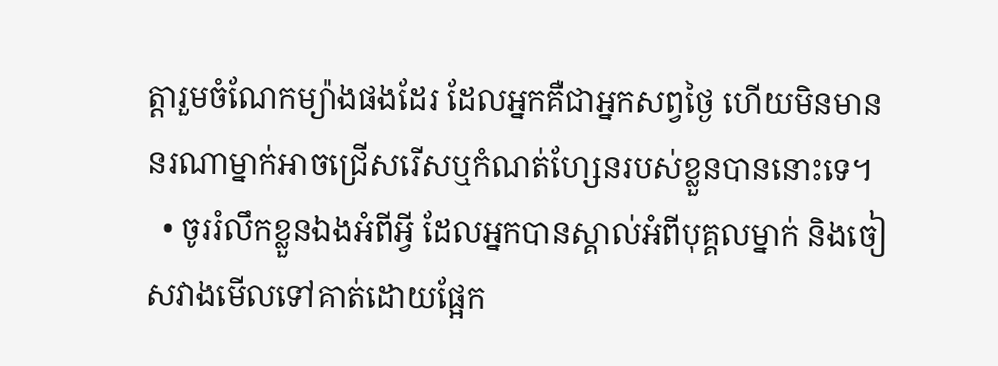ត្តារួមចំណែកម្យ៉ាងផងដែរ ដែលអ្នកគឺជាអ្នកសព្វថ្ងៃ ហើយមិនមាននរណាម្នាក់អាចជ្រើសរើសឬកំណត់ហ្សែនរបស់ខ្លួនបាននោះទេ។
  • ចូររំលឹកខ្លួនឯងអំពីអ្វី ដែលអ្នកបានស្គាល់អំពីបុគ្គលម្នាក់ និងចៀសវាងមើលទៅគាត់ដោយផ្អែក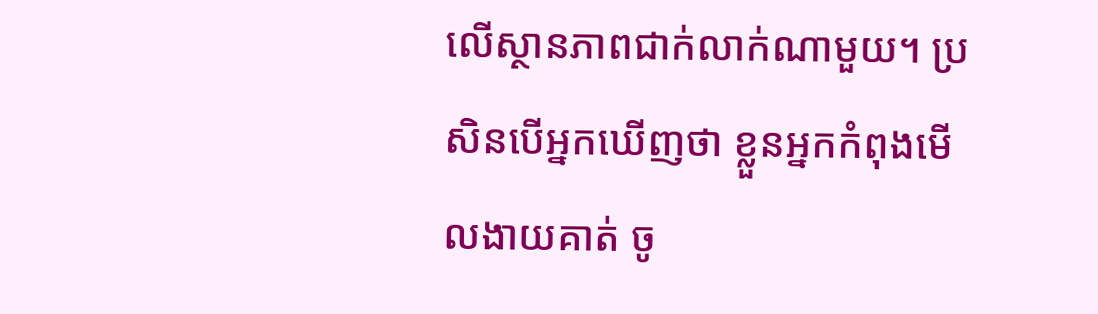លើស្ថានភាពជាក់លាក់ណាមួយ។ ប្រសិនបើអ្នកឃើញថា ខ្លួនអ្នកកំពុងមើលងាយគាត់ ចូ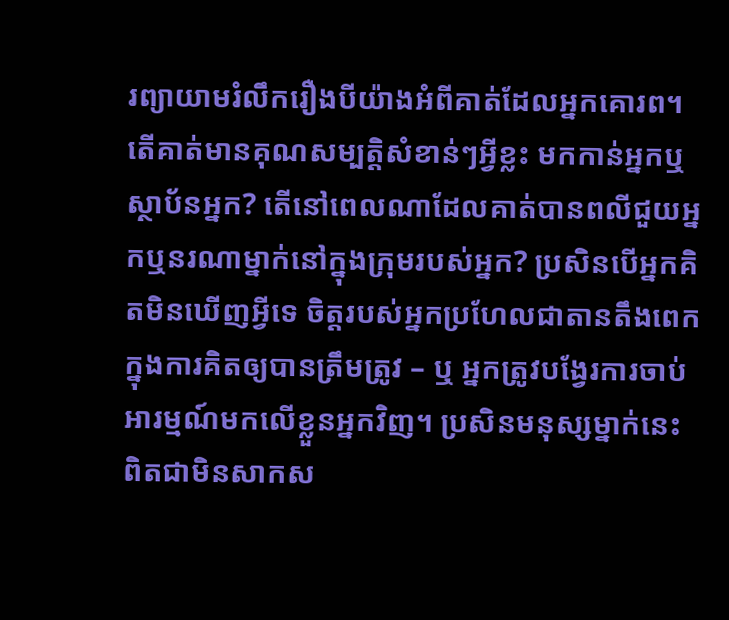រព្យាយាមរំលឹករឿងបីយ៉ាងអំពីគាត់ដែលអ្នកគោរព។ តើគាត់មានគុណសម្បត្តិសំខាន់ៗអ្វីខ្លះ មកកាន់អ្នកឬស្ថាប័នអ្នក? តើនៅពេលណាដែលគាត់បានពលីជួយអ្នកឬនរណាម្នាក់នៅក្នុងក្រុមរបស់អ្នក? ប្រសិនបើអ្នកគិតមិនឃើញអ្វីទេ ចិត្តរបស់អ្នកប្រហែលជាតានតឹងពេកក្នុងការគិតឲ្យបានត្រឹមត្រូវ – ឬ អ្នកត្រូវបង្វែរការចាប់អារម្មណ៍មកលើខ្លួនអ្នកវិញ។ ប្រសិនមនុស្សម្នាក់នេះ ពិតជាមិនសាកស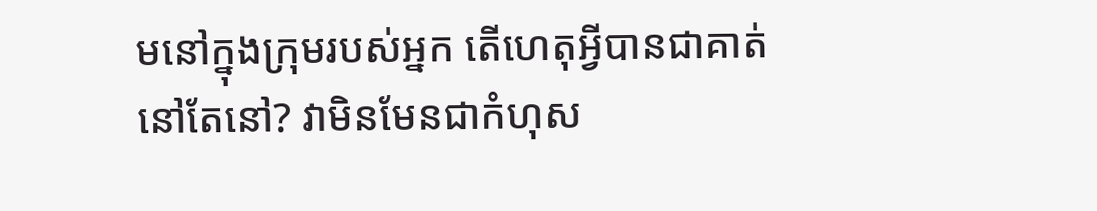មនៅក្នុងក្រុមរបស់អ្នក តើហេតុអ្វីបានជាគាត់នៅតែនៅ? វាមិនមែនជាកំហុស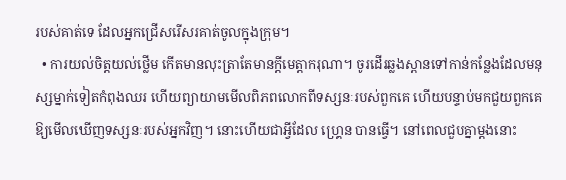របស់គាត់ទេ ដែលអ្នកជ្រើសរើសរគាត់ចូលក្នុងក្រុម។
  • ការយល់ចិត្តយល់ថ្លើម កើតមានលុះត្រាតែមានក្តីមេត្តាករុណា។ ចូរដើរឆ្លងស្ពានទៅកាន់កន្លែងដែលមនុស្សម្នាក់ទៀតកំពុងឈរ ហើយព្យាយាមមើលពិភពលោកពីទស្សនៈរបស់ពួកគេ ហើយបន្ទាប់មកជួយពួកគេឱ្យមើលឃើញទស្សនៈរបស់អ្នកវិញ។ នោះហើយជាអ្វីដែល ហ្គ្រេន បានធ្វើ។ នៅពេលជួបគ្នាម្តងនោះ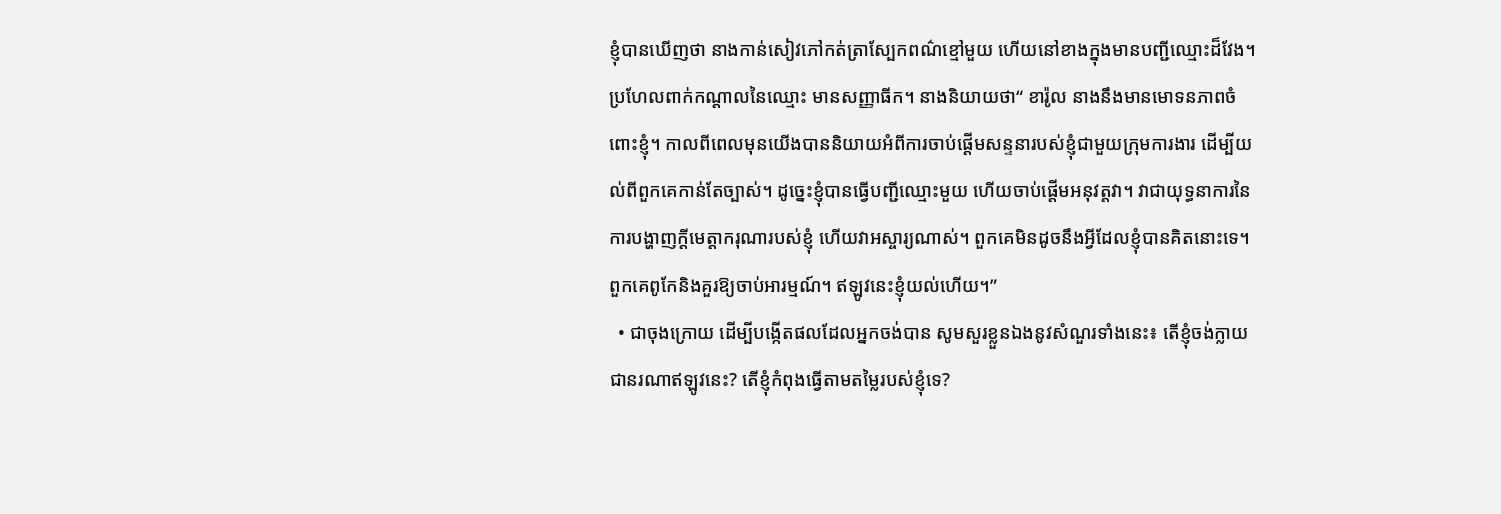ខ្ញុំបានឃើញថា នាងកាន់សៀវភៅកត់ត្រាស្បែកពណ៌ខ្មៅមួយ ហើយនៅខាងក្នុងមានបញ្ជីឈ្មោះដ៏វែង។ ប្រហែលពាក់កណ្តាលនៃឈ្មោះ មានសញ្ញាធីក។ នាងនិយាយថា“ ខារ៉ូល នាងនឹងមានមោទនភាពចំពោះខ្ញុំ។ កាលពីពេលមុនយើងបាននិយាយអំពីការចាប់ផ្តើមសន្ទនារបស់ខ្ញុំជាមួយក្រុមការងារ ដើម្បីយល់ពីពួកគេកាន់តែច្បាស់។ ដូច្នេះខ្ញុំបានធ្វើបញ្ជីឈ្មោះមួយ ហើយចាប់ផ្តើមអនុវត្តវា។ វាជាយុទ្ធនាការនៃការបង្ហាញក្តីមេត្តាករុណារបស់ខ្ញុំ ហើយវាអស្ចារ្យណាស់។ ពួកគេមិនដូចនឹងអ្វីដែលខ្ញុំបានគិតនោះទេ។ ពួកគេពូកែនិងគួរឱ្យចាប់អារម្មណ៍។ ឥឡូវនេះខ្ញុំយល់ហើយ។”
  • ជាចុងក្រោយ ដើម្បីបង្កើតផលដែលអ្នកចង់បាន សូមសួរខ្លួនឯងនូវសំណួរទាំងនេះ៖ តើខ្ញុំចង់ក្លាយជានរណាឥឡូវនេះ? តើខ្ញុំកំពុងធ្វើតាមតម្លៃរបស់ខ្ញុំទេ?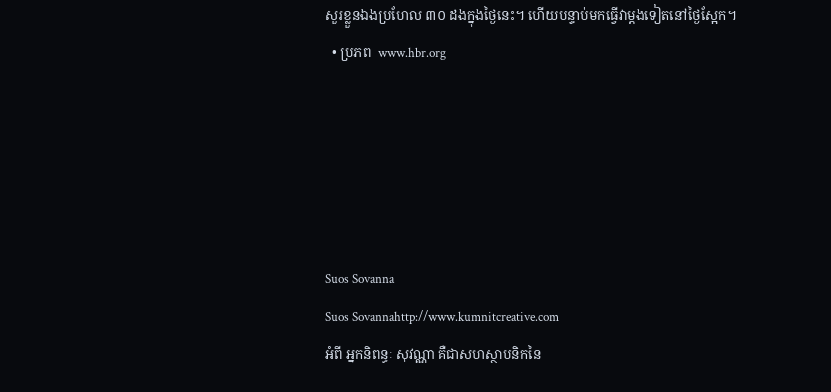សួរខ្លួនឯងប្រហែល ៣០ ដងក្នុងថ្ងៃនេះ។ ហើយបន្ទាប់មកធ្វើវាម្តងទៀតនៅថ្ងៃស្អែក។
  • ប្រភព  www.hbr.org





Suos Sovanna
Suos Sovannahttp://www.kumnitcreative.com
អំពី អ្នកនិពន្ធៈ សុវណ្ណា គឺជាសហស្ថាបនិកនៃ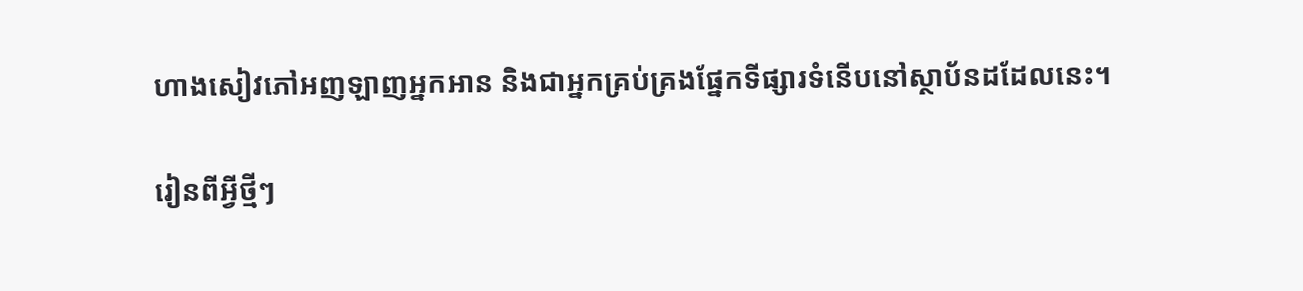ហាងសៀវភៅអញឡាញអ្នកអាន និងជាអ្នកគ្រប់គ្រងផ្នែកទីផ្សារទំនើបនៅស្ថាប័នដដែលនេះ។

រៀនពីអ្វីថ្មីៗ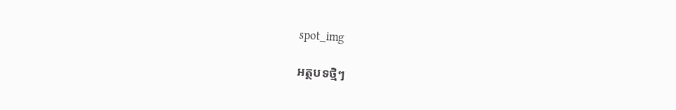spot_img

អត្ថបទថ្មិៗ